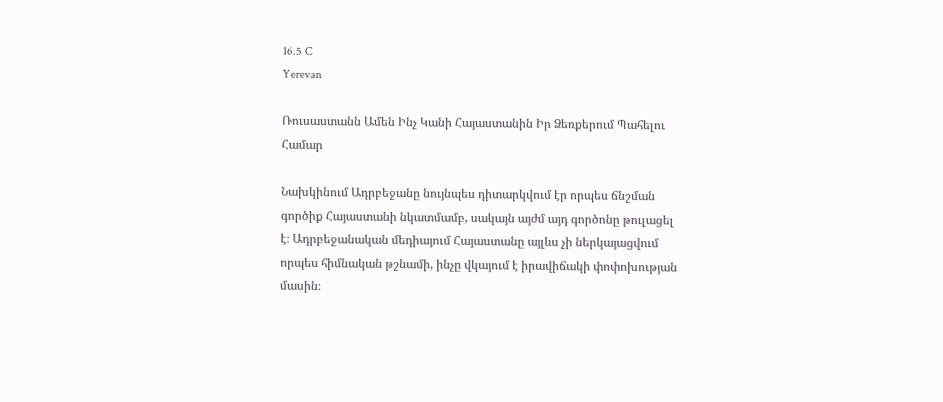16.5 C
Yerevan

Ռուսաստանն Ամեն Ինչ Կանի Հայաստանին Իր Ձեռքերում Պահելու Համար

Նախկինում Ադրբեջանը նույնպես դիտարկվում էր որպես ճնշման գործիք Հայաստանի նկատմամբ, սակայն այժմ այդ գործոնը թուլացել է։ Ադրբեջանական մեդիայում Հայաստանը այլևս չի ներկայացվում որպես հիմնական թշնամի, ինչը վկայում է իրավիճակի փոփոխության մասին։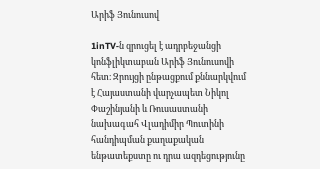Արիֆ Յունուսով

1inTV‑ն զրուցել է ադրբեջանցի կոնֆլիկտաբան Արիֆ Յունուսովի հետ։ Զրույցի ընթացքում քննարկվում է Հայաստանի վարչապետ Նիկոլ Փաշինյանի և Ռուսաստանի նախագահ Վլադիմիր Պուտինի հանդիպման քաղաքական ենթատեքստը ու դրա ազդեցությունը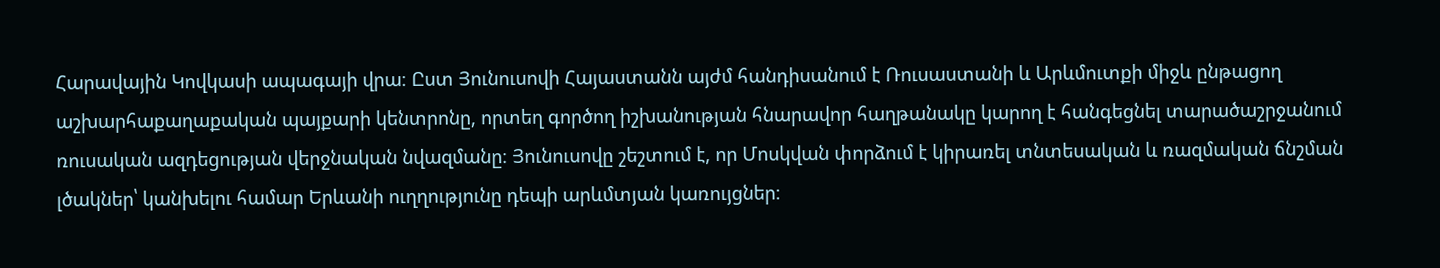Հարավային Կովկասի ապագայի վրա։ Ըստ Յունուսովի Հայաստանն այժմ հանդիսանում է Ռուսաստանի և Արևմուտքի միջև ընթացող աշխարհաքաղաքական պայքարի կենտրոնը, որտեղ գործող իշխանության հնարավոր հաղթանակը կարող է հանգեցնել տարածաշրջանում ռուսական ազդեցության վերջնական նվազմանը։ Յունուսովը շեշտում է, որ Մոսկվան փորձում է կիրառել տնտեսական և ռազմական ճնշման լծակներ՝ կանխելու համար Երևանի ուղղությունը դեպի արևմտյան կառույցներ։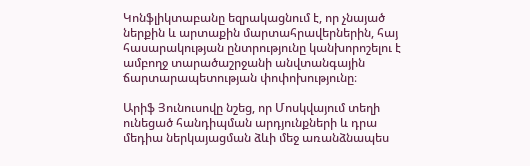Կոնֆլիկտաբանը եզրակացնում է, որ չնայած ներքին և արտաքին մարտահրավերներին, հայ հասարակության ընտրությունը կանխորոշելու է ամբողջ տարածաշրջանի անվտանգային ճարտարապետության փոփոխությունը։

Արիֆ Յունուսովը նշեց, որ Մոսկվայում տեղի ունեցած հանդիպման արդյունքների և դրա մեդիա ներկայացման ձևի մեջ առանձնապես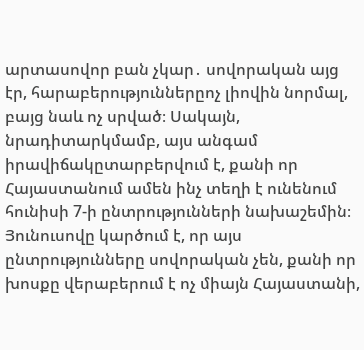արտասովոր բան չկար․ սովորական այց էր, հարաբերություններըոչ լիովին նորմալ, բայց նաև ոչ սրված։ Սակայն, նրադիտարկմամբ, այս անգամ իրավիճակըտարբերվում է, քանի որ Հայաստանում ամեն ինչ տեղի է ունենում հունիսի 7‑ի ընտրությունների նախաշեմին։ Յունուսովը կարծում է, որ այս ընտրությունները սովորական չեն, քանի որ խոսքը վերաբերում է ոչ միայն Հայաստանի,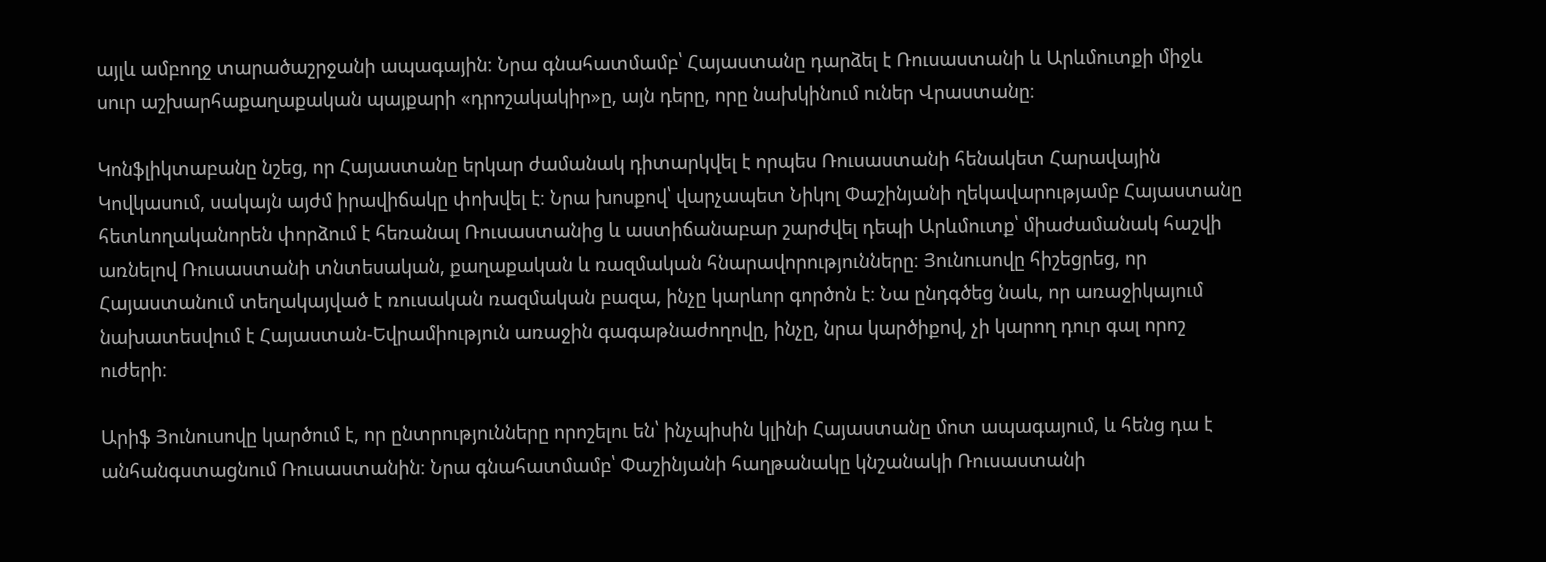այլև ամբողջ տարածաշրջանի ապագային։ Նրա գնահատմամբ՝ Հայաստանը դարձել է Ռուսաստանի և Արևմուտքի միջև սուր աշխարհաքաղաքական պայքարի «դրոշակակիր»ը, այն դերը, որը նախկինում ուներ Վրաստանը։

Կոնֆլիկտաբանը նշեց, որ Հայաստանը երկար ժամանակ դիտարկվել է որպես Ռուսաստանի հենակետ Հարավային Կովկասում, սակայն այժմ իրավիճակը փոխվել է։ Նրա խոսքով՝ վարչապետ Նիկոլ Փաշինյանի ղեկավարությամբ Հայաստանը հետևողականորեն փորձում է հեռանալ Ռուսաստանից և աստիճանաբար շարժվել դեպի Արևմուտք՝ միաժամանակ հաշվի առնելով Ռուսաստանի տնտեսական, քաղաքական և ռազմական հնարավորությունները։ Յունուսովը հիշեցրեց, որ Հայաստանում տեղակայված է ռուսական ռազմական բազա, ինչը կարևոր գործոն է։ Նա ընդգծեց նաև, որ առաջիկայում նախատեսվում է Հայաստան-Եվրամիություն առաջին գագաթնաժողովը, ինչը, նրա կարծիքով, չի կարող դուր գալ որոշ ուժերի։

Արիֆ Յունուսովը կարծում է, որ ընտրությունները որոշելու են՝ ինչպիսին կլինի Հայաստանը մոտ ապագայում, և հենց դա է անհանգստացնում Ռուսաստանին։ Նրա գնահատմամբ՝ Փաշինյանի հաղթանակը կնշանակի Ռուսաստանի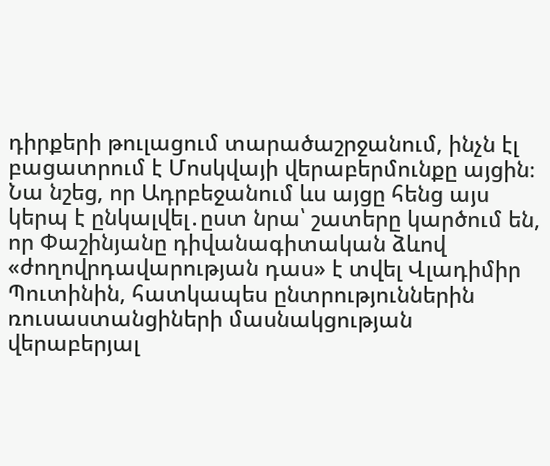դիրքերի թուլացում տարածաշրջանում, ինչն էլ բացատրում է Մոսկվայի վերաբերմունքը այցին։ Նա նշեց, որ Ադրբեջանում ևս այցը հենց այս կերպ է ընկալվել․ըստ նրա՝ շատերը կարծում են, որ Փաշինյանը դիվանագիտական ձևով «ժողովրդավարության դաս» է տվել Վլադիմիր Պուտինին, հատկապես ընտրություններին ռուսաստանցիների մասնակցության վերաբերյալ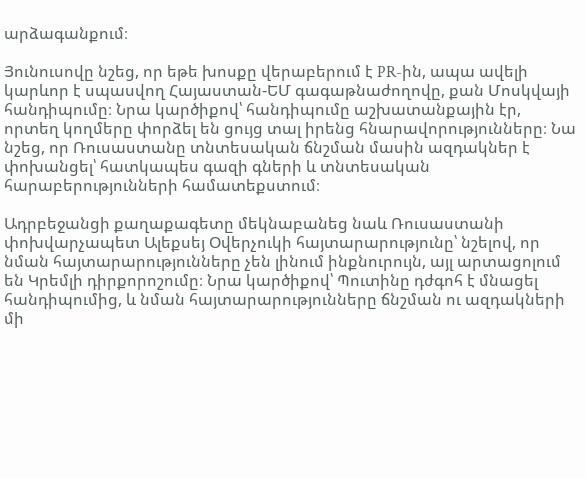արձագանքում։

Յունուսովը նշեց, որ եթե խոսքը վերաբերում է PR-ին, ապա ավելի կարևոր է սպասվող Հայաստան-ԵՄ գագաթնաժողովը, քան Մոսկվայի հանդիպումը։ Նրա կարծիքով՝ հանդիպումը աշխատանքային էր, որտեղ կողմերը փորձել են ցույց տալ իրենց հնարավորությունները։ Նա նշեց, որ Ռուսաստանը տնտեսական ճնշման մասին ազդակներ է փոխանցել՝ հատկապես գազի գների և տնտեսական հարաբերությունների համատեքստում։

Ադրբեջանցի քաղաքագետը մեկնաբանեց նաև Ռուսաստանի փոխվարչապետ Ալեքսեյ Օվերչուկի հայտարարությունը՝ նշելով, որ նման հայտարարությունները չեն լինում ինքնուրույն, այլ արտացոլում են Կրեմլի դիրքորոշումը։ Նրա կարծիքով՝ Պուտինը դժգոհ է մնացել հանդիպումից, և նման հայտարարությունները ճնշման ու ազդակների մի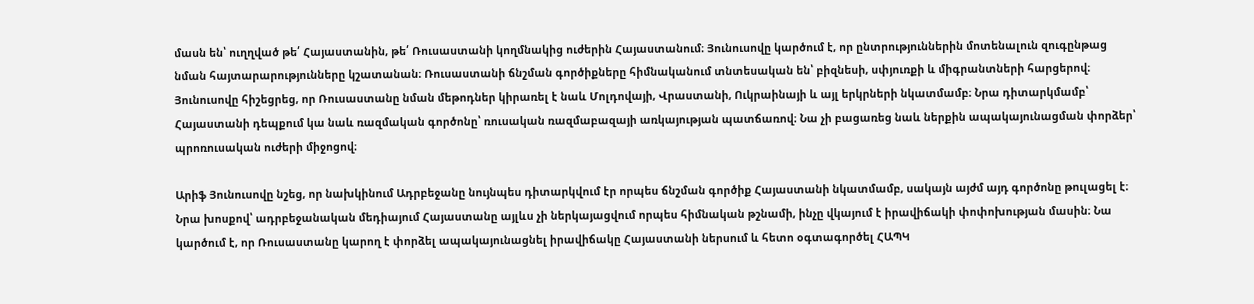մասն են՝ ուղղված թե՛ Հայաստանին, թե՛ Ռուսաստանի կողմնակից ուժերին Հայաստանում։ Յունուսովը կարծում է, որ ընտրություններին մոտենալուն զուգընթաց նման հայտարարությունները կշատանան։ Ռուսաստանի ճնշման գործիքները հիմնականում տնտեսական են՝ բիզնեսի, սփյուռքի և միգրանտների հարցերով։ Յունուսովը հիշեցրեց, որ Ռուսաստանը նման մեթոդներ կիրառել է նաև Մոլդովայի, Վրաստանի, Ուկրաինայի և այլ երկրների նկատմամբ։ Նրա դիտարկմամբ՝ Հայաստանի դեպքում կա նաև ռազմական գործոնը՝ ռուսական ռազմաբազայի առկայության պատճառով։ Նա չի բացառեց նաև ներքին ապակայունացման փորձեր՝ պրոռուսական ուժերի միջոցով։

Արիֆ Յունուսովը նշեց, որ նախկինում Ադրբեջանը նույնպես դիտարկվում էր որպես ճնշման գործիք Հայաստանի նկատմամբ, սակայն այժմ այդ գործոնը թուլացել է։ Նրա խոսքով՝ ադրբեջանական մեդիայում Հայաստանը այլևս չի ներկայացվում որպես հիմնական թշնամի, ինչը վկայում է իրավիճակի փոփոխության մասին։ Նա կարծում է, որ Ռուսաստանը կարող է փորձել ապակայունացնել իրավիճակը Հայաստանի ներսում և հետո օգտագործել ՀԱՊԿ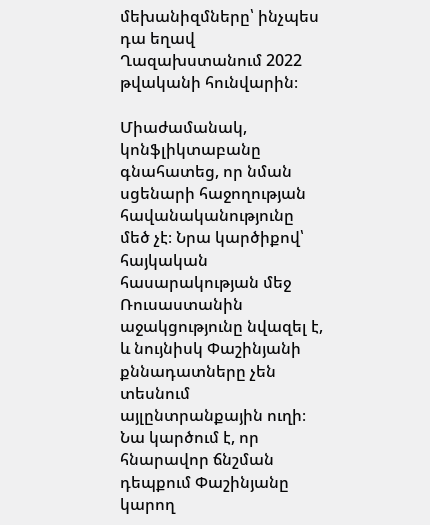մեխանիզմները՝ ինչպես դա եղավ Ղազախստանում 2022 թվականի հունվարին։

Միաժամանակ, կոնֆլիկտաբանը գնահատեց, որ նման սցենարի հաջողության հավանականությունը մեծ չէ։ Նրա կարծիքով՝ հայկական հասարակության մեջ Ռուսաստանին աջակցությունը նվազել է, և նույնիսկ Փաշինյանի քննադատները չեն տեսնում այլընտրանքային ուղի։ Նա կարծում է, որ հնարավոր ճնշման դեպքում Փաշինյանը կարող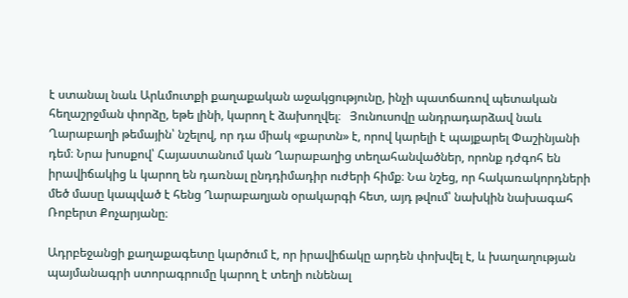է ստանալ նաև Արևմուտքի քաղաքական աջակցությունը, ինչի պատճառով պետական հեղաշրջման փորձը, եթե լինի, կարող է ձախողվել։   Յունուսովը անդրադարձավ նաև Ղարաբաղի թեմային՝ նշելով, որ դա միակ «քարտն» է, որով կարելի է պայքարել Փաշինյանի դեմ։ Նրա խոսքով՝ Հայաստանում կան Ղարաբաղից տեղահանվածներ, որոնք դժգոհ են իրավիճակից և կարող են դառնալ ընդդիմադիր ուժերի հիմք։ Նա նշեց, որ հակառակորդների մեծ մասը կապված է հենց Ղարաբաղյան օրակարգի հետ, այդ թվում՝ նախկին նախագահ Ռոբերտ Քոչարյանը։

Ադրբեջանցի քաղաքագետը կարծում է, որ իրավիճակը արդեն փոխվել է, և խաղաղության պայմանագրի ստորագրումը կարող է տեղի ունենալ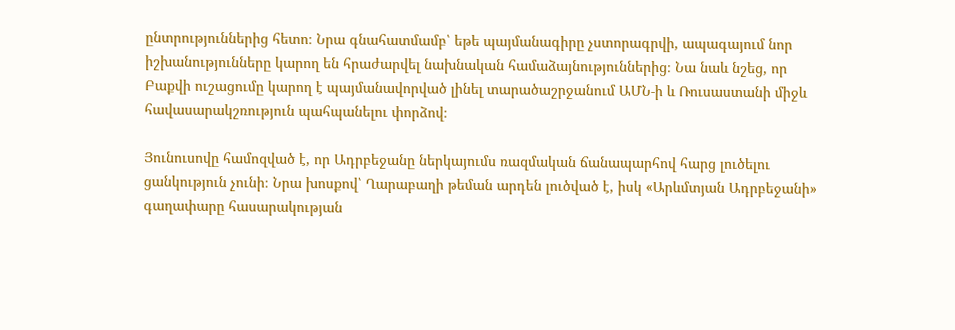ընտրություններից հետո։ Նրա գնահատմամբ՝ եթե պայմանագիրը չստորագրվի, ապագայում նոր իշխանությունները կարող են հրաժարվել նախնական համաձայնություններից։ Նա նաև նշեց, որ Բաքվի ուշացումը կարող է պայմանավորված լինել տարածաշրջանում ԱՄՆ‑ի և Ռուսաստանի միջև հավասարակշռություն պահպանելու փորձով։

Յունուսովը համոզված է, որ Ադրբեջանը ներկայումս ռազմական ճանապարհով հարց լուծելու ցանկություն չունի։ Նրա խոսքով՝ Ղարաբաղի թեման արդեն լուծված է, իսկ «Արևմտյան Ադրբեջանի» գաղափարը հասարակության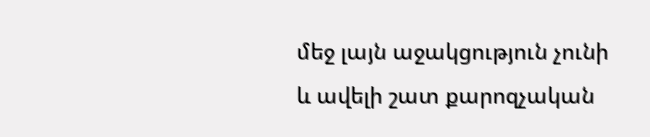մեջ լայն աջակցություն չունի և ավելի շատ քարոզչական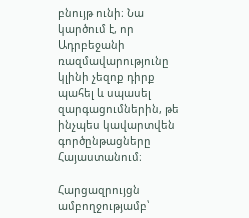բնույթ ունի։ Նա կարծում է, որ Ադրբեջանի ռազմավարությունը կլինի չեզոք դիրք պահել և սպասել զարգացումներին, թե ինչպես կավարտվեն գործընթացները Հայաստանում։

Հարցազրույցն ամբողջությամբ՝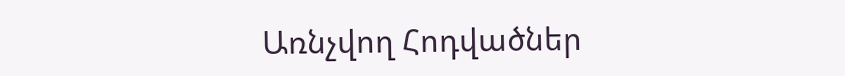Առնչվող Հոդվածներ